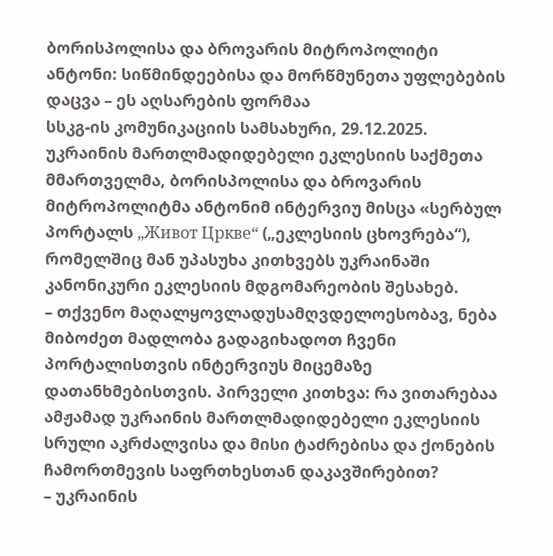ბორისპოლისა და ბროვარის მიტროპოლიტი ანტონი: სიწმინდეებისა და მორწმუნეთა უფლებების დაცვა – ეს აღსარების ფორმაა
სსკგ-ის კომუნიკაციის სამსახური, 29.12.2025. უკრაინის მართლმადიდებელი ეკლესიის საქმეთა მმართველმა, ბორისპოლისა და ბროვარის მიტროპოლიტმა ანტონიმ ინტერვიუ მისცა «სერბულ პორტალს „Живот Цркве“ („ეკლესიის ცხოვრება“), რომელშიც მან უპასუხა კითხვებს უკრაინაში კანონიკური ეკლესიის მდგომარეობის შესახებ.
– თქვენო მაღალყოვლადუსამღვდელოესობავ, ნება მიბოძეთ მადლობა გადაგიხადოთ ჩვენი პორტალისთვის ინტერვიუს მიცემაზე დათანხმებისთვის. პირველი კითხვა: რა ვითარებაა ამჟამად უკრაინის მართლმადიდებელი ეკლესიის სრული აკრძალვისა და მისი ტაძრებისა და ქონების ჩამორთმევის საფრთხესთან დაკავშირებით?
– უკრაინის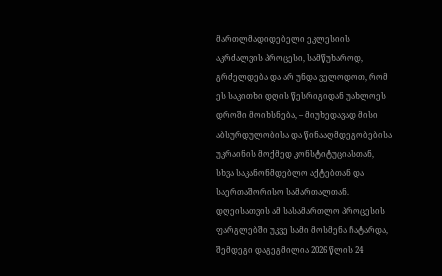მართლმადიდებელი ეკლესიის აკრძალვის პროცესი, სამწუხაროდ, გრძელდება და არ უნდა ველოდოთ, რომ ეს საკითხი დღის წესრიგიდან უახლოეს დროში მოიხსნება, – მიუხედავად მისი აბსურდულობისა და წინააღმდეგობებისა უკრაინის მოქმედ კონსტიტუციასთან, სხვა საკანონმდებლო აქტებთან და საერთაშორისო სამართალთან. დღეისათვის ამ სასამართლო პროცესის ფარგლებში უკვე სამი მოსმენა ჩატარდა, შემდეგი დაგეგმილია 2026 წლის 24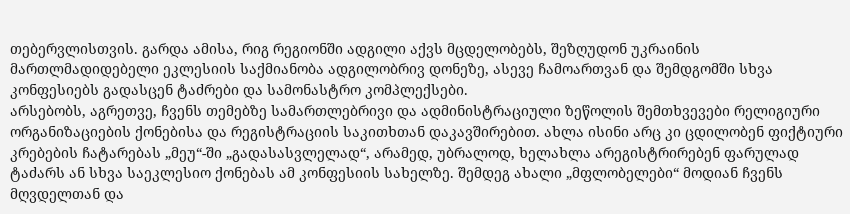თებერვლისთვის. გარდა ამისა, რიგ რეგიონში ადგილი აქვს მცდელობებს, შეზღუდონ უკრაინის მართლმადიდებელი ეკლესიის საქმიანობა ადგილობრივ დონეზე, ასევე ჩამოართვან და შემდგომში სხვა კონფესიებს გადასცენ ტაძრები და სამონასტრო კომპლექსები.
არსებობს, აგრეთვე, ჩვენს თემებზე სამართლებრივი და ადმინისტრაციული ზეწოლის შემთხვევები რელიგიური ორგანიზაციების ქონებისა და რეგისტრაციის საკითხთან დაკავშირებით. ახლა ისინი არც კი ცდილობენ ფიქტიური კრებების ჩატარებას „მეუ“-ში „გადასასვლელად“, არამედ, უბრალოდ, ხელახლა არეგისტრირებენ ფარულად ტაძარს ან სხვა საეკლესიო ქონებას ამ კონფესიის სახელზე. შემდეგ ახალი „მფლობელები“ მოდიან ჩვენს მღვდელთან და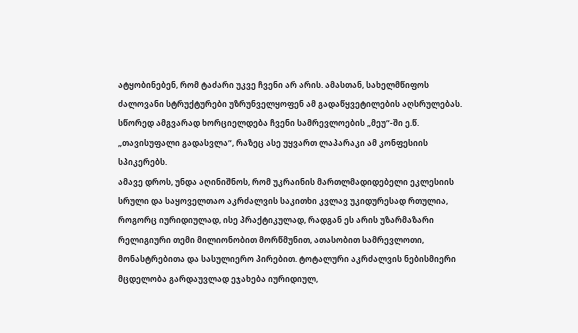ატყობინებენ, რომ ტაძარი უკვე ჩვენი არ არის. ამასთან, სახელმწიფოს ძალოვანი სტრუქტურები უზრუნველყოფენ ამ გადაწყვეტილების აღსრულებას. სწორედ ამგვარად ხორციელდება ჩვენი სამრევლოების „მეუ“-ში ე.წ. „თავისუფალი გადასვლა“, რაზეც ასე უყვართ ლაპარაკი ამ კონფესიის სპიკერებს.
ამავე დროს, უნდა აღინიშნოს, რომ უკრაინის მართლმადიდებელი ეკლესიის სრული და საყოველთაო აკრძალვის საკითხი კვლავ უკიდურესად რთულია, როგორც იურიდიულად, ისე პრაქტიკულად, რადგან ეს არის უზარმაზარი რელიგიური თემი მილიონობით მორწმუნით, ათასობით სამრევლოთი, მონასტრებითა და სასულიერო პირებით. ტოტალური აკრძალვის ნებისმიერი მცდელობა გარდაუვლად ეჯახება იურიდიულ,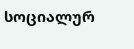სოციალურ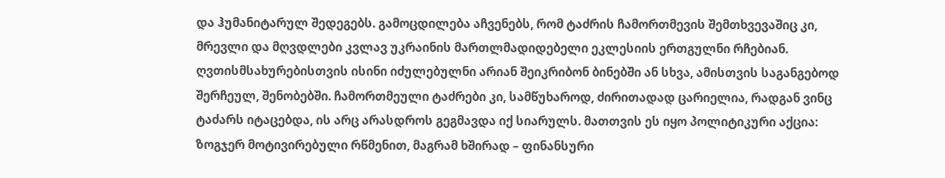და ჰუმანიტარულ შედეგებს. გამოცდილება აჩვენებს, რომ ტაძრის ჩამორთმევის შემთხვევაშიც კი, მრევლი და მღვდლები კვლავ უკრაინის მართლმადიდებელი ეკლესიის ერთგულნი რჩებიან. ღვთისმსახურებისთვის ისინი იძულებულნი არიან შეიკრიბონ ბინებში ან სხვა, ამისთვის საგანგებოდ შერჩეულ, შენობებში. ჩამორთმეული ტაძრები კი, სამწუხაროდ, ძირითადად ცარიელია, რადგან ვინც ტაძარს იტაცებდა, ის არც არასდროს გეგმავდა იქ სიარულს. მათთვის ეს იყო პოლიტიკური აქცია: ზოგჯერ მოტივირებული რწმენით, მაგრამ ხშირად – ფინანსური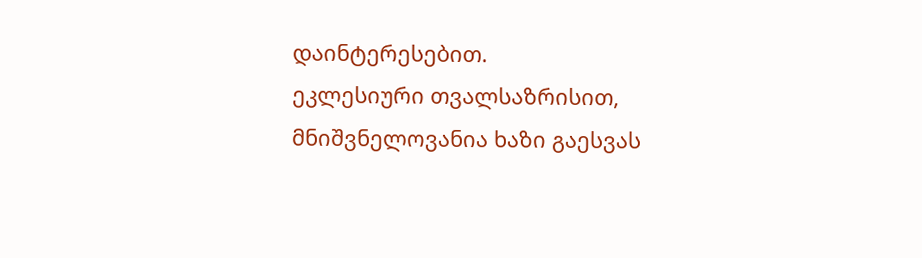დაინტერესებით.
ეკლესიური თვალსაზრისით, მნიშვნელოვანია ხაზი გაესვას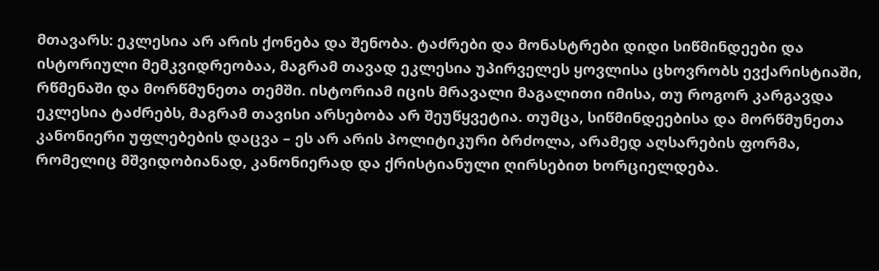მთავარს: ეკლესია არ არის ქონება და შენობა. ტაძრები და მონასტრები დიდი სიწმინდეები და ისტორიული მემკვიდრეობაა, მაგრამ თავად ეკლესია უპირველეს ყოვლისა ცხოვრობს ევქარისტიაში, რწმენაში და მორწმუნეთა თემში. ისტორიამ იცის მრავალი მაგალითი იმისა, თუ როგორ კარგავდა ეკლესია ტაძრებს, მაგრამ თავისი არსებობა არ შეუწყვეტია. თუმცა, სიწმინდეებისა და მორწმუნეთა კანონიერი უფლებების დაცვა – ეს არ არის პოლიტიკური ბრძოლა, არამედ აღსარების ფორმა, რომელიც მშვიდობიანად, კანონიერად და ქრისტიანული ღირსებით ხორციელდება.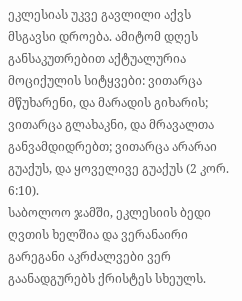ეკლესიას უკვე გავლილი აქვს მსგავსი დროება. ამიტომ დღეს განსაკუთრებით აქტუალურია მოციქულის სიტყვები: ვითარცა მწუხარენი, და მარადის გიხარის; ვითარცა გლახაკნი, და მრავალთა განვამდიდრებთ; ვითარცა არარაი გუაქუს, და ყოველივე გუაქუს (2 კორ. 6:10).
საბოლოო ჯამში, ეკლესიის ბედი ღვთის ხელშია და ვერანაირი გარეგანი აკრძალვები ვერ გაანადგურებს ქრისტეს სხეულს.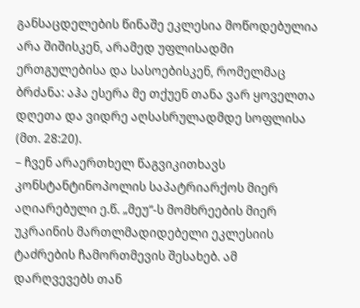განსაცდელების წინაშე ეკლესია მოწოდებულია არა შიშისკენ, არამედ უფლისადმი ერთგულებისა და სასოებისკენ, რომელმაც ბრძანა: აჰა ესერა მე თქუენ თანა ვარ ყოველთა დღეთა და ვიდრე აღსასრულადმდე სოფლისა (მთ. 28:20).
– ჩვენ არაერთხელ წაგვიკითხავს კონსტანტინოპოლის საპატრიარქოს მიერ აღიარებული ე.წ. „მეუ“-ს მომხრეების მიერ უკრაინის მართლმადიდებელი ეკლესიის ტაძრების ჩამორთმევის შესახებ. ამ დარღვევებს თან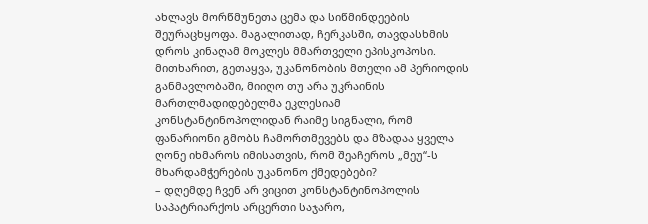ახლავს მორწმუნეთა ცემა და სიწმინდეების შეურაცხყოფა. მაგალითად, ჩერკასში, თავდასხმის დროს კინაღამ მოკლეს მმართველი ეპისკოპოსი. მითხარით, გეთაყვა, უკანონობის მთელი ამ პერიოდის განმავლობაში, მიიღო თუ არა უკრაინის მართლმადიდებელმა ეკლესიამ კონსტანტინოპოლიდან რაიმე სიგნალი, რომ ფანარიონი გმობს ჩამორთმევებს და მზადაა ყველა ღონე იხმაროს იმისათვის, რომ შეაჩეროს „მეუ“-ს მხარდამჭერების უკანონო ქმედებები?
– დღემდე ჩვენ არ ვიცით კონსტანტინოპოლის საპატრიარქოს არცერთი საჯარო,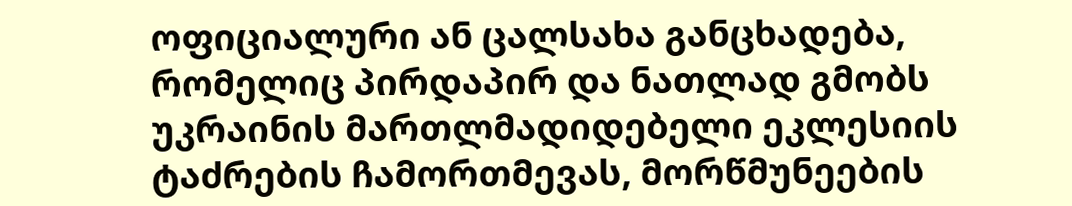ოფიციალური ან ცალსახა განცხადება, რომელიც პირდაპირ და ნათლად გმობს უკრაინის მართლმადიდებელი ეკლესიის ტაძრების ჩამორთმევას, მორწმუნეების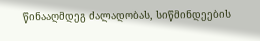წინააღმდეგ ძალადობას, სიწმინდეების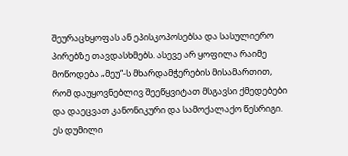შეურაცხყოფას ან ეპისკოპოსებსა და სასულიერო პირებზე თავდასხმებს. ასევე არ ყოფილა რაიმე მოწოდება „მეუ“-ს მხარდამჭერების მისამართით, რომ დაუყოვნებლივ შეეწყვიტათ მსგავსი ქმედებები და დაეცვათ კანონიკური და სამოქალაქო წესრიგი.
ეს დუმილი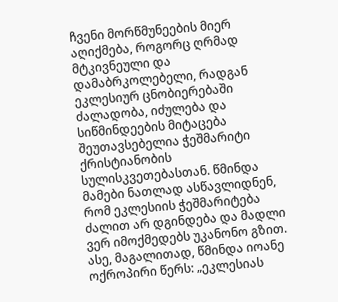ჩვენი მორწმუნეების მიერ აღიქმება, როგორც ღრმად მტკივნეული და დამაბრკოლებელი, რადგან ეკლესიურ ცნობიერებაში ძალადობა, იძულება და სიწმინდეების მიტაცება შეუთავსებელია ჭეშმარიტი ქრისტიანობის სულისკვეთებასთან. წმინდა მამები ნათლად ასწავლიდნენ, რომ ეკლესიის ჭეშმარიტება ძალით არ დგინდება და მადლი ვერ იმოქმედებს უკანონო გზით. ასე, მაგალითად, წმინდა იოანე ოქროპირი წერს: „ეკლესიას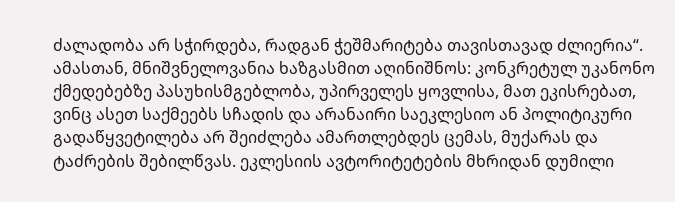ძალადობა არ სჭირდება, რადგან ჭეშმარიტება თავისთავად ძლიერია“.
ამასთან, მნიშვნელოვანია ხაზგასმით აღინიშნოს: კონკრეტულ უკანონო ქმედებებზე პასუხისმგებლობა, უპირველეს ყოვლისა, მათ ეკისრებათ, ვინც ასეთ საქმეებს სჩადის და არანაირი საეკლესიო ან პოლიტიკური გადაწყვეტილება არ შეიძლება ამართლებდეს ცემას, მუქარას და ტაძრების შებილწვას. ეკლესიის ავტორიტეტების მხრიდან დუმილი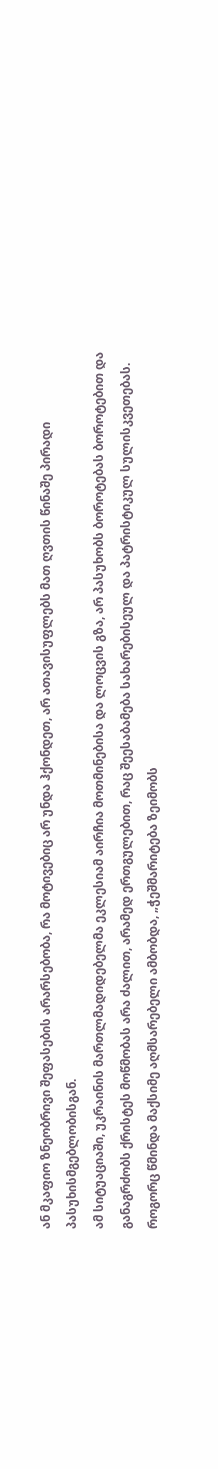ან მკაფიო ზნეობრივი შეფასების არარსებობა, რა მოტივებიც არ უნდა ჰქონდეთ, არ ათავისუფლებს მათ ღვთის წინაშე პირადი პასუხისმგებლობისგან.
ამ სიტუაციაში, უკრაინის მართლმადიდებელმა ეკლესიამ აირჩია მოთმინებისა და ლოცვის გზა, არ პასუხობს ბოროტებას ბოროტებით და განაგრძობს ქრისტეს მოწმობას არა ძალით, არამედ ერთგულებით, რაც შეესაბამება სახარებისეულ და პატრისტიკულ სულისკვეთებას. როგორც წმინდა მაქსიმე აღმსარებელი ამბობდა, „ჭეშმარიტება ზეიმობს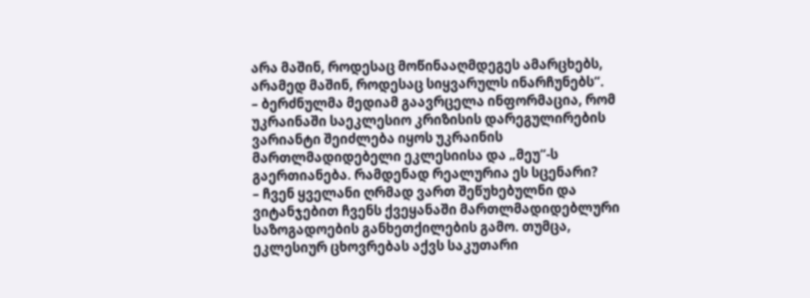არა მაშინ, როდესაც მოწინააღმდეგეს ამარცხებს, არამედ მაშინ, როდესაც სიყვარულს ინარჩუნებს“.
– ბერძნულმა მედიამ გაავრცელა ინფორმაცია, რომ უკრაინაში საეკლესიო კრიზისის დარეგულირების ვარიანტი შეიძლება იყოს უკრაინის მართლმადიდებელი ეკლესიისა და „მეუ“-ს გაერთიანება. რამდენად რეალურია ეს სცენარი?
– ჩვენ ყველანი ღრმად ვართ შეწუხებულნი და ვიტანჯებით ჩვენს ქვეყანაში მართლმადიდებლური საზოგადოების განხეთქილების გამო. თუმცა, ეკლესიურ ცხოვრებას აქვს საკუთარი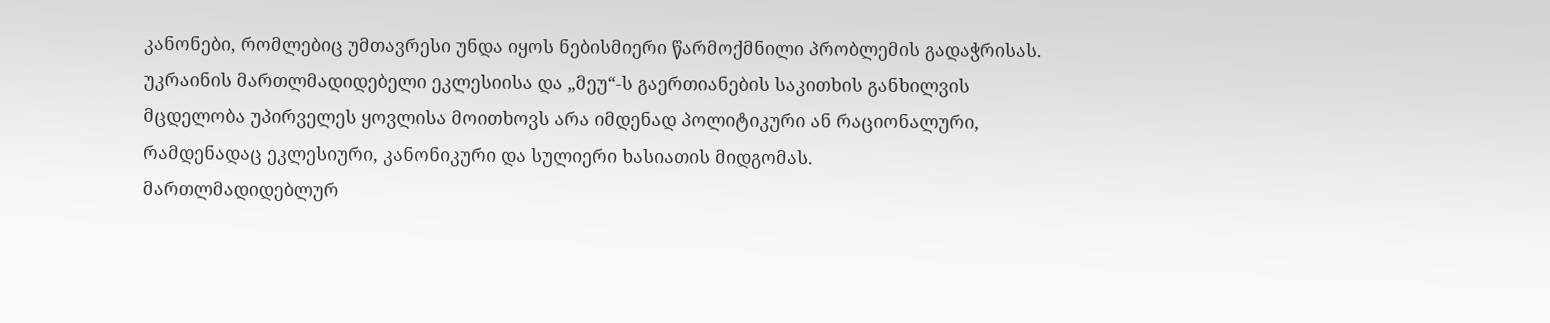კანონები, რომლებიც უმთავრესი უნდა იყოს ნებისმიერი წარმოქმნილი პრობლემის გადაჭრისას. უკრაინის მართლმადიდებელი ეკლესიისა და „მეუ“-ს გაერთიანების საკითხის განხილვის მცდელობა უპირველეს ყოვლისა მოითხოვს არა იმდენად პოლიტიკური ან რაციონალური, რამდენადაც ეკლესიური, კანონიკური და სულიერი ხასიათის მიდგომას.
მართლმადიდებლურ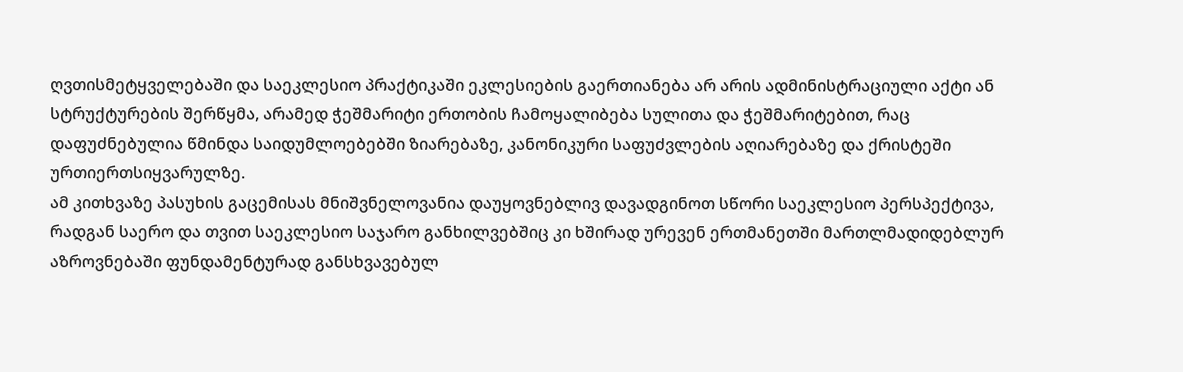ღვთისმეტყველებაში და საეკლესიო პრაქტიკაში ეკლესიების გაერთიანება არ არის ადმინისტრაციული აქტი ან სტრუქტურების შერწყმა, არამედ ჭეშმარიტი ერთობის ჩამოყალიბება სულითა და ჭეშმარიტებით, რაც დაფუძნებულია წმინდა საიდუმლოებებში ზიარებაზე, კანონიკური საფუძვლების აღიარებაზე და ქრისტეში ურთიერთსიყვარულზე.
ამ კითხვაზე პასუხის გაცემისას მნიშვნელოვანია დაუყოვნებლივ დავადგინოთ სწორი საეკლესიო პერსპექტივა, რადგან საერო და თვით საეკლესიო საჯარო განხილვებშიც კი ხშირად ურევენ ერთმანეთში მართლმადიდებლურ აზროვნებაში ფუნდამენტურად განსხვავებულ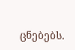ცნებებს.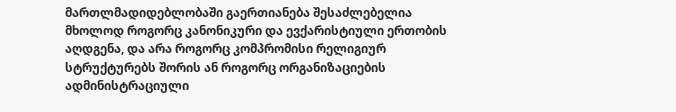მართლმადიდებლობაში გაერთიანება შესაძლებელია მხოლოდ როგორც კანონიკური და ევქარისტიული ერთობის აღდგენა, და არა როგორც კომპრომისი რელიგიურ სტრუქტურებს შორის ან როგორც ორგანიზაციების ადმინისტრაციული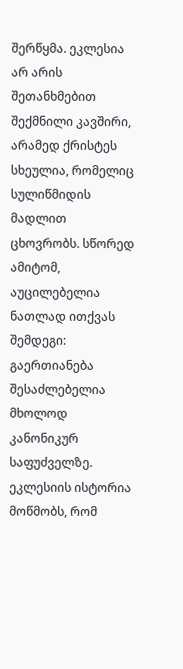შერწყმა. ეკლესია არ არის შეთანხმებით შექმნილი კავშირი, არამედ ქრისტეს სხეულია, რომელიც სულიწმიდის მადლით ცხოვრობს. სწორედ ამიტომ, აუცილებელია ნათლად ითქვას შემდეგი: გაერთიანება შესაძლებელია მხოლოდ კანონიკურ საფუძველზე. ეკლესიის ისტორია მოწმობს, რომ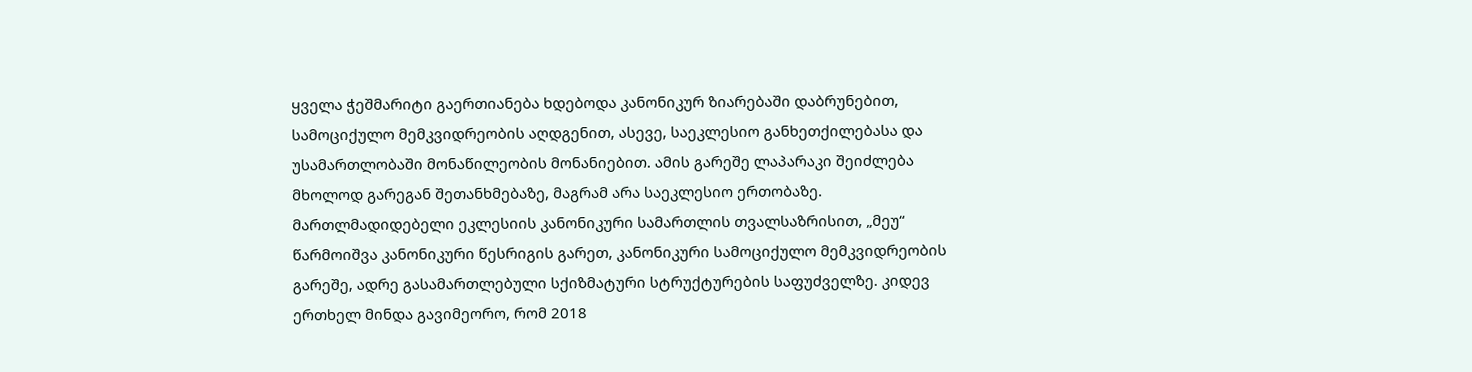ყველა ჭეშმარიტი გაერთიანება ხდებოდა კანონიკურ ზიარებაში დაბრუნებით, სამოციქულო მემკვიდრეობის აღდგენით, ასევე, საეკლესიო განხეთქილებასა და უსამართლობაში მონაწილეობის მონანიებით. ამის გარეშე ლაპარაკი შეიძლება მხოლოდ გარეგან შეთანხმებაზე, მაგრამ არა საეკლესიო ერთობაზე.
მართლმადიდებელი ეკლესიის კანონიკური სამართლის თვალსაზრისით, „მეუ“ წარმოიშვა კანონიკური წესრიგის გარეთ, კანონიკური სამოციქულო მემკვიდრეობის გარეშე, ადრე გასამართლებული სქიზმატური სტრუქტურების საფუძველზე. კიდევ ერთხელ მინდა გავიმეორო, რომ 2018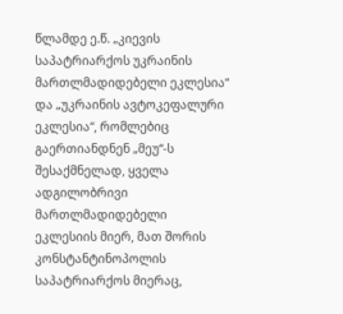წლამდე ე.წ. „კიევის საპატრიარქოს უკრაინის მართლმადიდებელი ეკლესია“ და „უკრაინის ავტოკეფალური ეკლესია“, რომლებიც გაერთიანდნენ „მეუ“-ს შესაქმნელად, ყველა ადგილობრივი მართლმადიდებელი ეკლესიის მიერ, მათ შორის კონსტანტინოპოლის საპატრიარქოს მიერაც,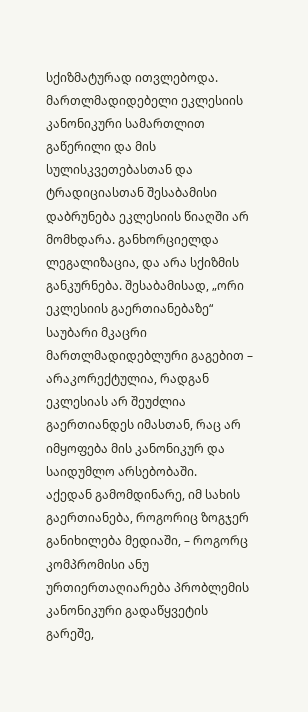სქიზმატურად ითვლებოდა. მართლმადიდებელი ეკლესიის კანონიკური სამართლით გაწერილი და მის სულისკვეთებასთან და ტრადიციასთან შესაბამისი დაბრუნება ეკლესიის წიაღში არ მომხდარა. განხორციელდა ლეგალიზაცია, და არა სქიზმის განკურნება. შესაბამისად, „ორი ეკლესიის გაერთიანებაზე“ საუბარი მკაცრი მართლმადიდებლური გაგებით – არაკორექტულია, რადგან ეკლესიას არ შეუძლია გაერთიანდეს იმასთან, რაც არ იმყოფება მის კანონიკურ და საიდუმლო არსებობაში.
აქედან გამომდინარე, იმ სახის გაერთიანება, როგორიც ზოგჯერ განიხილება მედიაში, – როგორც კომპრომისი ანუ ურთიერთაღიარება პრობლემის კანონიკური გადაწყვეტის გარეშე,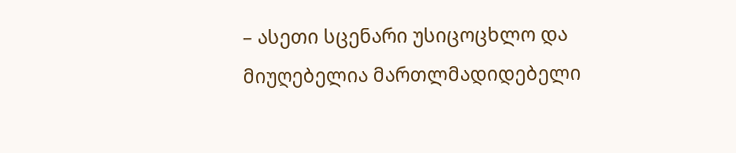– ასეთი სცენარი უსიცოცხლო და მიუღებელია მართლმადიდებელი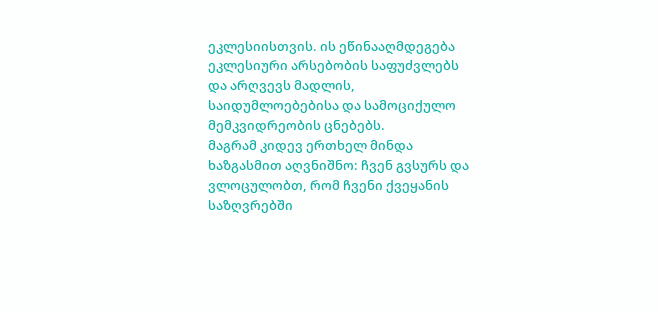ეკლესიისთვის. ის ეწინააღმდეგება ეკლესიური არსებობის საფუძვლებს და არღვევს მადლის, საიდუმლოებებისა და სამოციქულო მემკვიდრეობის ცნებებს.
მაგრამ კიდევ ერთხელ მინდა ხაზგასმით აღვნიშნო: ჩვენ გვსურს და ვლოცულობთ, რომ ჩვენი ქვეყანის საზღვრებში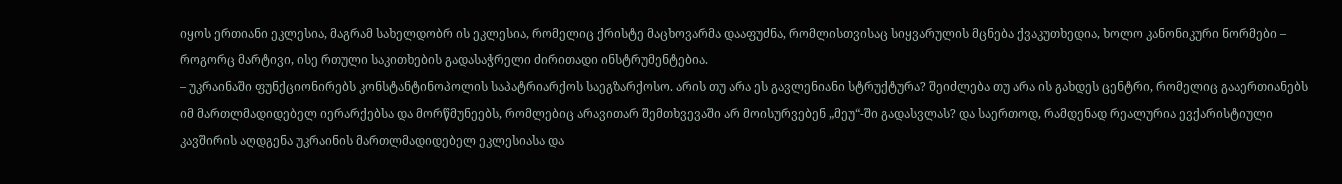იყოს ერთიანი ეკლესია, მაგრამ სახელდობრ ის ეკლესია, რომელიც ქრისტე მაცხოვარმა დააფუძნა, რომლისთვისაც სიყვარულის მცნება ქვაკუთხედია, ხოლო კანონიკური ნორმები – როგორც მარტივი, ისე რთული საკითხების გადასაჭრელი ძირითადი ინსტრუმენტებია.
– უკრაინაში ფუნქციონირებს კონსტანტინოპოლის საპატრიარქოს საეგზარქოსო. არის თუ არა ეს გავლენიანი სტრუქტურა? შეიძლება თუ არა ის გახდეს ცენტრი, რომელიც გააერთიანებს იმ მართლმადიდებელ იერარქებსა და მორწმუნეებს, რომლებიც არავითარ შემთხვევაში არ მოისურვებენ „მეუ“-ში გადასვლას? და საერთოდ, რამდენად რეალურია ევქარისტიული კავშირის აღდგენა უკრაინის მართლმადიდებელ ეკლესიასა და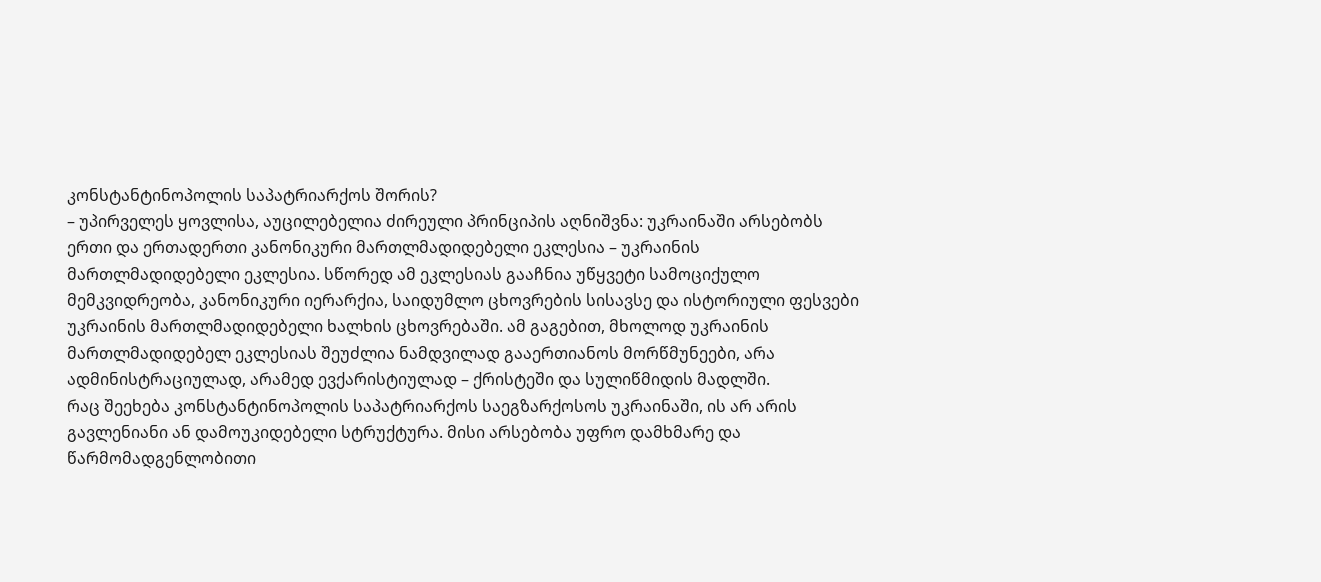კონსტანტინოპოლის საპატრიარქოს შორის?
– უპირველეს ყოვლისა, აუცილებელია ძირეული პრინციპის აღნიშვნა: უკრაინაში არსებობს ერთი და ერთადერთი კანონიკური მართლმადიდებელი ეკლესია – უკრაინის მართლმადიდებელი ეკლესია. სწორედ ამ ეკლესიას გააჩნია უწყვეტი სამოციქულო მემკვიდრეობა, კანონიკური იერარქია, საიდუმლო ცხოვრების სისავსე და ისტორიული ფესვები უკრაინის მართლმადიდებელი ხალხის ცხოვრებაში. ამ გაგებით, მხოლოდ უკრაინის მართლმადიდებელ ეკლესიას შეუძლია ნამდვილად გააერთიანოს მორწმუნეები, არა ადმინისტრაციულად, არამედ ევქარისტიულად – ქრისტეში და სულიწმიდის მადლში.
რაც შეეხება კონსტანტინოპოლის საპატრიარქოს საეგზარქოსოს უკრაინაში, ის არ არის გავლენიანი ან დამოუკიდებელი სტრუქტურა. მისი არსებობა უფრო დამხმარე და წარმომადგენლობითი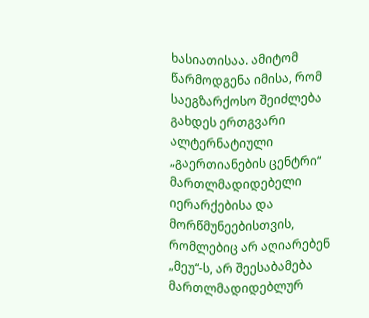ხასიათისაა. ამიტომ წარმოდგენა იმისა, რომ საეგზარქოსო შეიძლება გახდეს ერთგვარი ალტერნატიული „გაერთიანების ცენტრი“ მართლმადიდებელი იერარქებისა და მორწმუნეებისთვის, რომლებიც არ აღიარებენ „მეუ“-ს, არ შეესაბამება მართლმადიდებლურ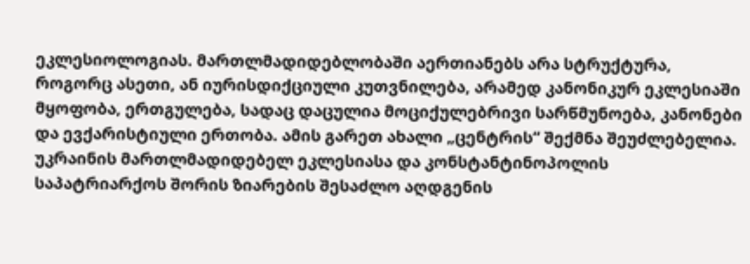ეკლესიოლოგიას. მართლმადიდებლობაში აერთიანებს არა სტრუქტურა, როგორც ასეთი, ან იურისდიქციული კუთვნილება, არამედ კანონიკურ ეკლესიაში მყოფობა, ერთგულება, სადაც დაცულია მოციქულებრივი სარწმუნოება, კანონები და ევქარისტიული ერთობა. ამის გარეთ ახალი „ცენტრის“ შექმნა შეუძლებელია.
უკრაინის მართლმადიდებელ ეკლესიასა და კონსტანტინოპოლის საპატრიარქოს შორის ზიარების შესაძლო აღდგენის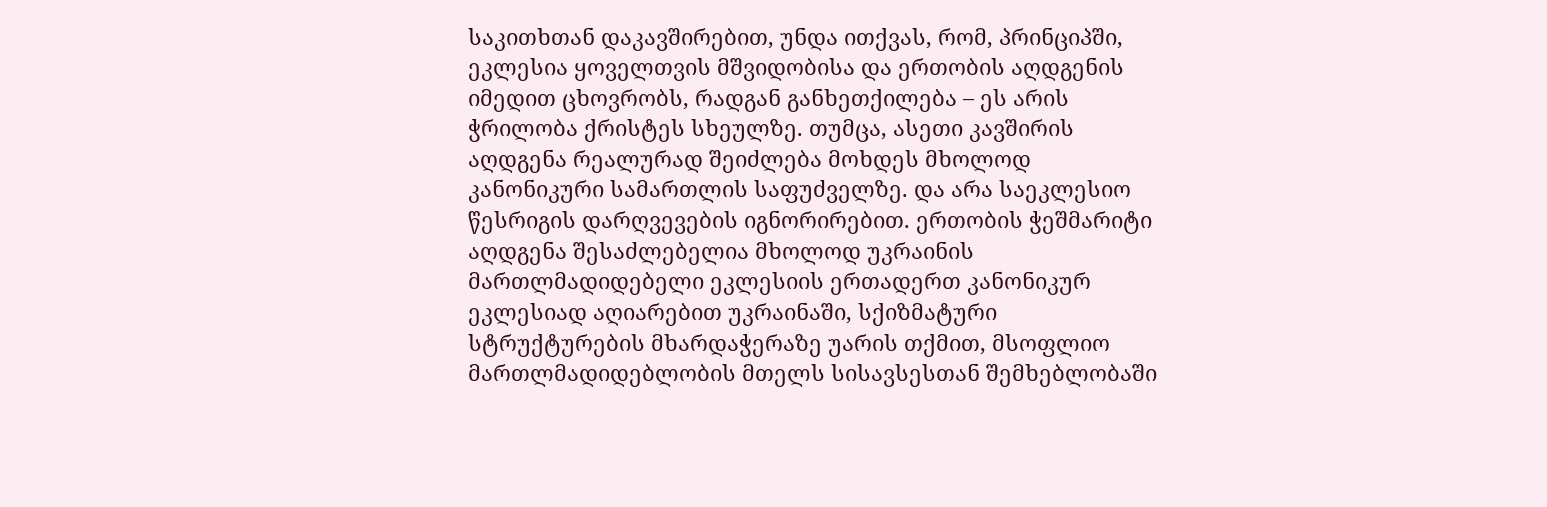საკითხთან დაკავშირებით, უნდა ითქვას, რომ, პრინციპში, ეკლესია ყოველთვის მშვიდობისა და ერთობის აღდგენის იმედით ცხოვრობს, რადგან განხეთქილება – ეს არის ჭრილობა ქრისტეს სხეულზე. თუმცა, ასეთი კავშირის აღდგენა რეალურად შეიძლება მოხდეს მხოლოდ კანონიკური სამართლის საფუძველზე. და არა საეკლესიო წესრიგის დარღვევების იგნორირებით. ერთობის ჭეშმარიტი აღდგენა შესაძლებელია მხოლოდ უკრაინის მართლმადიდებელი ეკლესიის ერთადერთ კანონიკურ ეკლესიად აღიარებით უკრაინაში, სქიზმატური სტრუქტურების მხარდაჭერაზე უარის თქმით, მსოფლიო მართლმადიდებლობის მთელს სისავსესთან შემხებლობაში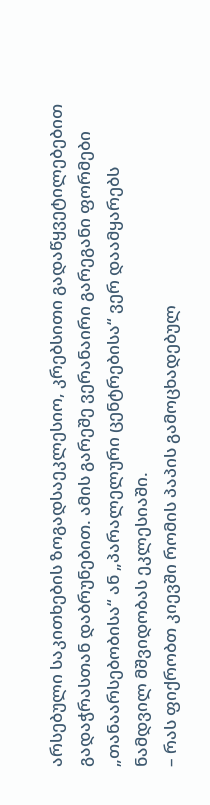არსებული საკითხების ზოგადსაეკლესიო, კრებსითი გადაწყვეტილებებით გადაჭრასთან დაბრუნებით. ამის გარეშე ვერანაირი გარეგანი ფორმები „თანაარსებობისა“ ან „პარალელური ცენტრებისა“ ვერ დაამყარებს ნამდვილ მშვიდობას ეკლესიაში.
– რას ფიქრობთ კიევში რომის პაპის გამოცხადებულ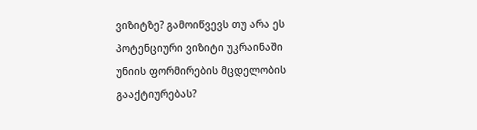ვიზიტზე? გამოიწვევს თუ არა ეს პოტენციური ვიზიტი უკრაინაში უნიის ფორმირების მცდელობის გააქტიურებას?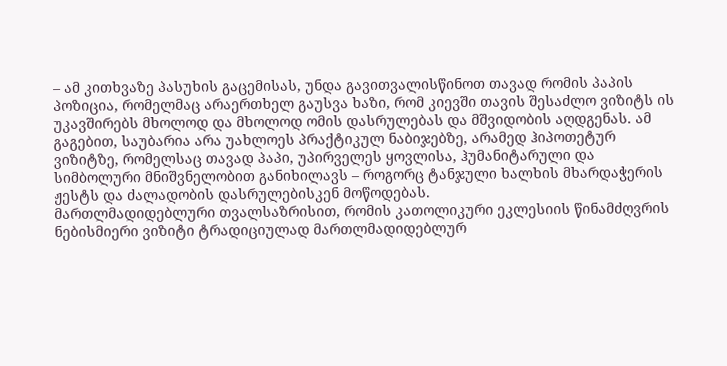– ამ კითხვაზე პასუხის გაცემისას, უნდა გავითვალისწინოთ თავად რომის პაპის პოზიცია, რომელმაც არაერთხელ გაუსვა ხაზი, რომ კიევში თავის შესაძლო ვიზიტს ის უკავშირებს მხოლოდ და მხოლოდ ომის დასრულებას და მშვიდობის აღდგენას. ამ გაგებით, საუბარია არა უახლოეს პრაქტიკულ ნაბიჯებზე, არამედ ჰიპოთეტურ ვიზიტზე, რომელსაც თავად პაპი, უპირველეს ყოვლისა, ჰუმანიტარული და სიმბოლური მნიშვნელობით განიხილავს – როგორც ტანჯული ხალხის მხარდაჭერის ჟესტს და ძალადობის დასრულებისკენ მოწოდებას.
მართლმადიდებლური თვალსაზრისით, რომის კათოლიკური ეკლესიის წინამძღვრის ნებისმიერი ვიზიტი ტრადიციულად მართლმადიდებლურ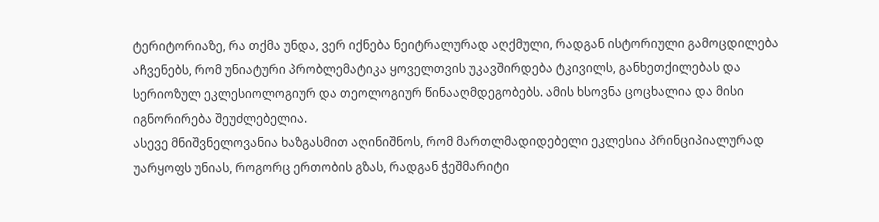ტერიტორიაზე, რა თქმა უნდა, ვერ იქნება ნეიტრალურად აღქმული, რადგან ისტორიული გამოცდილება აჩვენებს, რომ უნიატური პრობლემატიკა ყოველთვის უკავშირდება ტკივილს, განხეთქილებას და სერიოზულ ეკლესიოლოგიურ და თეოლოგიურ წინააღმდეგობებს. ამის ხსოვნა ცოცხალია და მისი იგნორირება შეუძლებელია.
ასევე მნიშვნელოვანია ხაზგასმით აღინიშნოს, რომ მართლმადიდებელი ეკლესია პრინციპიალურად უარყოფს უნიას, როგორც ერთობის გზას, რადგან ჭეშმარიტი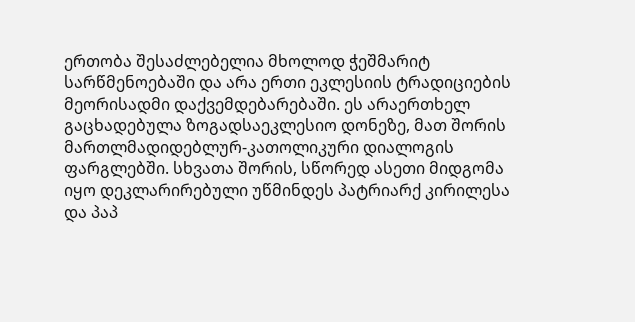ერთობა შესაძლებელია მხოლოდ ჭეშმარიტ სარწმენოებაში და არა ერთი ეკლესიის ტრადიციების მეორისადმი დაქვემდებარებაში. ეს არაერთხელ გაცხადებულა ზოგადსაეკლესიო დონეზე, მათ შორის მართლმადიდებლურ-კათოლიკური დიალოგის ფარგლებში. სხვათა შორის, სწორედ ასეთი მიდგომა იყო დეკლარირებული უწმინდეს პატრიარქ კირილესა და პაპ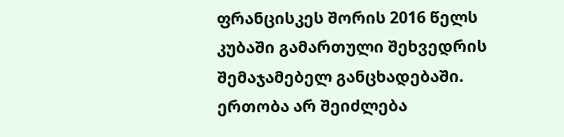ფრანცისკეს შორის 2016 წელს კუბაში გამართული შეხვედრის შემაჯამებელ განცხადებაში. ერთობა არ შეიძლება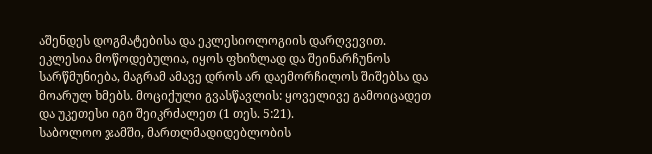აშენდეს დოგმატებისა და ეკლესიოლოგიის დარღვევით. ეკლესია მოწოდებულია, იყოს ფხიზლად და შეინარჩუნოს სარწმუნიება, მაგრამ ამავე დროს არ დაემორჩილოს შიშებსა და მოარულ ხმებს. მოციქული გვასწავლის: ყოველივე გამოიცადეთ და უკეთესი იგი შეიკრძალეთ (1 თეს. 5:21).
საბოლოო ჯამში, მართლმადიდებლობის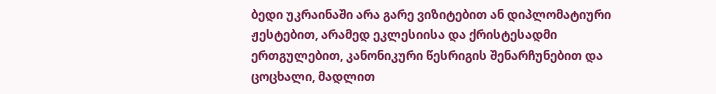ბედი უკრაინაში არა გარე ვიზიტებით ან დიპლომატიური ჟესტებით, არამედ ეკლესიისა და ქრისტესადმი ერთგულებით, კანონიკური წესრიგის შენარჩუნებით და ცოცხალი, მადლით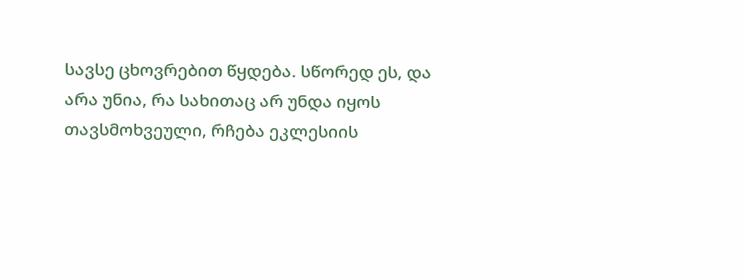სავსე ცხოვრებით წყდება. სწორედ ეს, და არა უნია, რა სახითაც არ უნდა იყოს თავსმოხვეული, რჩება ეკლესიის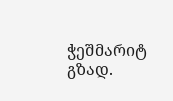ჭეშმარიტ გზად.